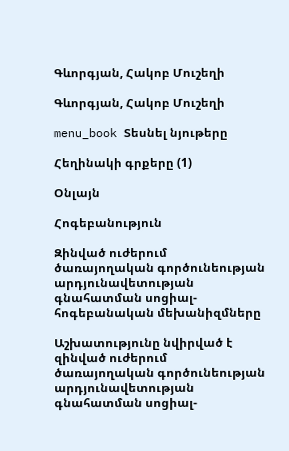Գևորգյան, Հակոբ Մուշեղի

Գևորգյան, Հակոբ Մուշեղի

menu_book Տեսնել նյութերը

Հեղինակի գրքերը (1)

Օնլայն

Հոգեբանություն

Զինված ուժերում ծառայողական գործունեության արդյունավետության գնահատման սոցիալ-հոգեբանական մեխանիզմները

Աշխատությունը նվիրված է զինված ուժերում ծառայողական գործունեության արդյունավետության գնահատման սոցիալ-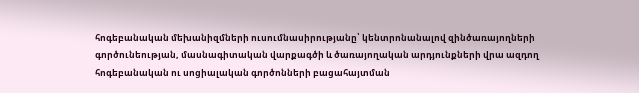հոգեբանական մեխանիզմների ուսումնասիրությանը՝ կենտրոնանալով զինծառայողների գործունեության, մասնագիտական վարքագծի և ծառայողական արդյունքների վրա ազդող հոգեբանական ու սոցիալական գործոնների բացահայտման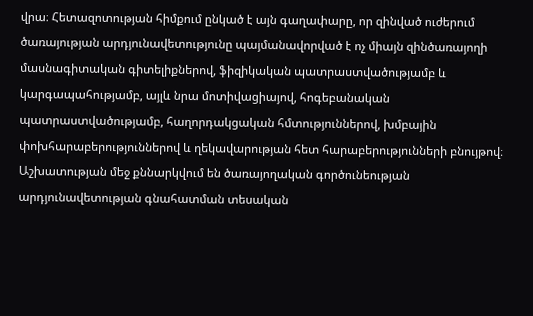վրա։ Հետազոտության հիմքում ընկած է այն գաղափարը, որ զինված ուժերում ծառայության արդյունավետությունը պայմանավորված է ոչ միայն զինծառայողի մասնագիտական գիտելիքներով, ֆիզիկական պատրաստվածությամբ և կարգապահությամբ, այլև նրա մոտիվացիայով, հոգեբանական պատրաստվածությամբ, հաղորդակցական հմտություններով, խմբային փոխհարաբերություններով և ղեկավարության հետ հարաբերությունների բնույթով։ Աշխատության մեջ քննարկվում են ծառայողական գործունեության արդյունավետության գնահատման տեսական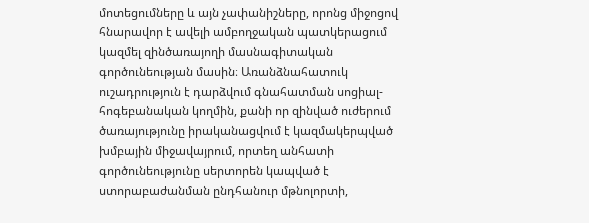մոտեցումները և այն չափանիշները, որոնց միջոցով հնարավոր է ավելի ամբողջական պատկերացում կազմել զինծառայողի մասնագիտական գործունեության մասին։ Առանձնահատուկ ուշադրություն է դարձվում գնահատման սոցիալ-հոգեբանական կողմին, քանի որ զինված ուժերում ծառայությունը իրականացվում է կազմակերպված խմբային միջավայրում, որտեղ անհատի գործունեությունը սերտորեն կապված է ստորաբաժանման ընդհանուր մթնոլորտի,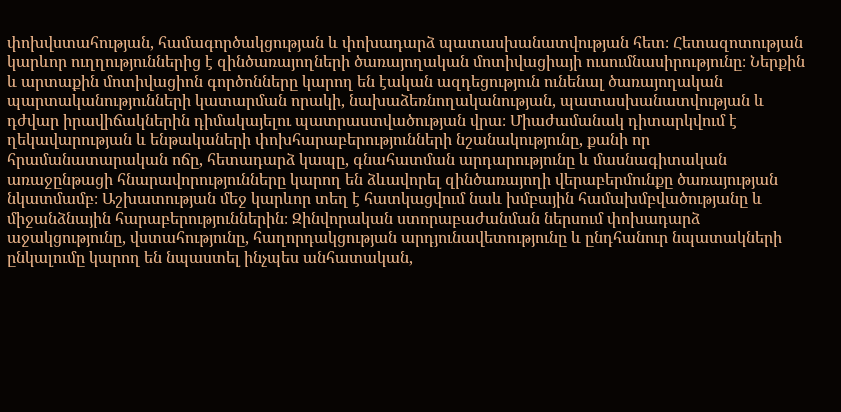փոխվստահության, համագործակցության և փոխադարձ պատասխանատվության հետ։ Հետազոտության կարևոր ուղղություններից է զինծառայողների ծառայողական մոտիվացիայի ուսումնասիրությունը։ Ներքին և արտաքին մոտիվացիոն գործոնները կարող են էական ազդեցություն ունենալ ծառայողական պարտականությունների կատարման որակի, նախաձեռնողականության, պատասխանատվության և դժվար իրավիճակներին դիմակայելու պատրաստվածության վրա։ Միաժամանակ դիտարկվում է ղեկավարության և ենթակաների փոխհարաբերությունների նշանակությունը, քանի որ հրամանատարական ոճը, հետադարձ կապը, գնահատման արդարությունը և մասնագիտական առաջընթացի հնարավորությունները կարող են ձևավորել զինծառայողի վերաբերմունքը ծառայության նկատմամբ։ Աշխատության մեջ կարևոր տեղ է հատկացվում նաև խմբային համախմբվածությանը և միջանձնային հարաբերություններին։ Զինվորական ստորաբաժանման ներսում փոխադարձ աջակցությունը, վստահությունը, հաղորդակցության արդյունավետությունը և ընդհանուր նպատակների ընկալումը կարող են նպաստել ինչպես անհատական,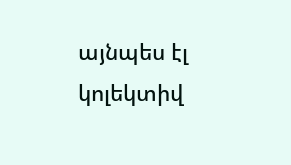այնպես էլ կոլեկտիվ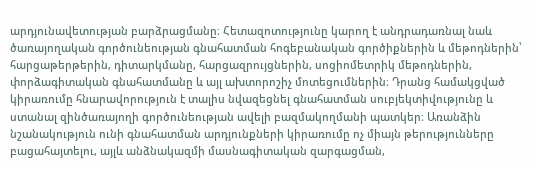արդյունավետության բարձրացմանը։ Հետազոտությունը կարող է անդրադառնալ նաև ծառայողական գործունեության գնահատման հոգեբանական գործիքներին և մեթոդներին՝ հարցաթերթերին, դիտարկմանը, հարցազրույցներին, սոցիոմետրիկ մեթոդներին, փորձագիտական գնահատմանը և այլ ախտորոշիչ մոտեցումներին։ Դրանց համակցված կիրառումը հնարավորություն է տալիս նվազեցնել գնահատման սուբյեկտիվությունը և ստանալ զինծառայողի գործունեության ավելի բազմակողմանի պատկեր։ Առանձին նշանակություն ունի գնահատման արդյունքների կիրառումը ոչ միայն թերությունները բացահայտելու, այլև անձնակազմի մասնագիտական զարգացման,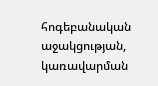հոգեբանական աջակցության, կառավարման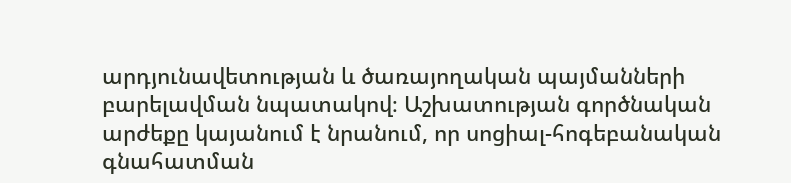արդյունավետության և ծառայողական պայմանների բարելավման նպատակով։ Աշխատության գործնական արժեքը կայանում է նրանում, որ սոցիալ-հոգեբանական գնահատման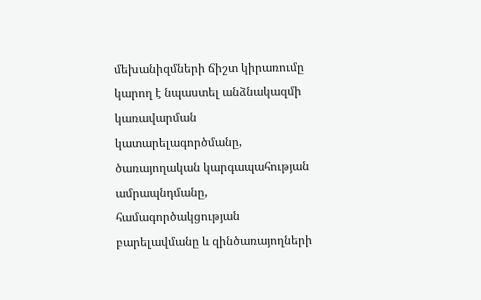մեխանիզմների ճիշտ կիրառումը կարող է նպաստել անձնակազմի կառավարման կատարելագործմանը, ծառայողական կարգապահության ամրապնդմանը, համագործակցության բարելավմանը և զինծառայողների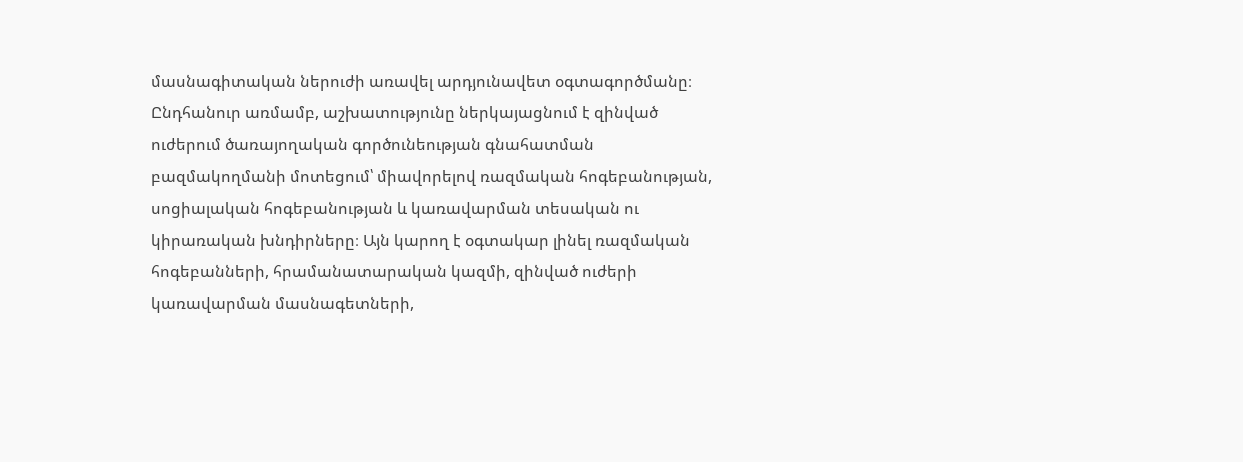մասնագիտական ներուժի առավել արդյունավետ օգտագործմանը։ Ընդհանուր առմամբ, աշխատությունը ներկայացնում է զինված ուժերում ծառայողական գործունեության գնահատման բազմակողմանի մոտեցում՝ միավորելով ռազմական հոգեբանության, սոցիալական հոգեբանության և կառավարման տեսական ու կիրառական խնդիրները։ Այն կարող է օգտակար լինել ռազմական հոգեբանների, հրամանատարական կազմի, զինված ուժերի կառավարման մասնագետների,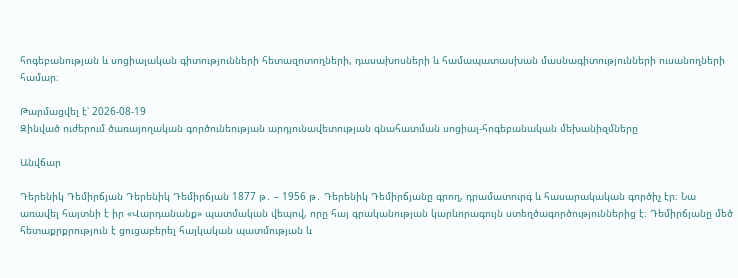հոգեբանության և սոցիալական գիտությունների հետազոտողների, դասախոսների և համապատասխան մասնագիտությունների ուսանողների համար։

Թարմացվել է՝ 2026-08-19
Զինված ուժերում ծառայողական գործունեության արդյունավետության գնահատման սոցիալ-հոգեբանական մեխանիզմները

Անվճար

Դերենիկ Դեմիրճյան Դերենիկ Դեմիրճյան 1877 թ․ – 1956 թ․ Դերենիկ Դեմիրճյանը գրող, դրամատուրգ և հասարակական գործիչ էր։ Նա առավել հայտնի է իր «Վարդանանք» պատմական վեպով, որը հայ գրականության կարևորագույն ստեղծագործություններից է։ Դեմիրճյանը մեծ հետաքրքրություն է ցուցաբերել հայկական պատմության և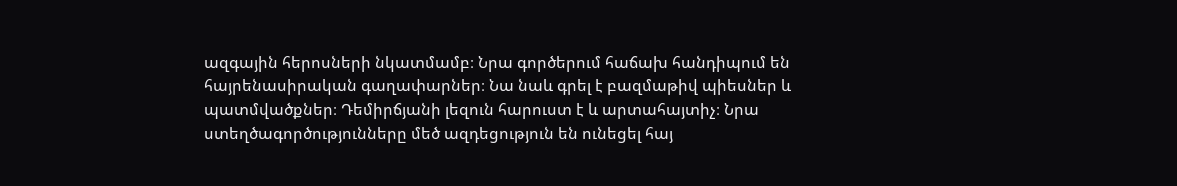ազգային հերոսների նկատմամբ։ Նրա գործերում հաճախ հանդիպում են հայրենասիրական գաղափարներ։ Նա նաև գրել է բազմաթիվ պիեսներ և պատմվածքներ։ Դեմիրճյանի լեզուն հարուստ է և արտահայտիչ։ Նրա ստեղծագործությունները մեծ ազդեցություն են ունեցել հայ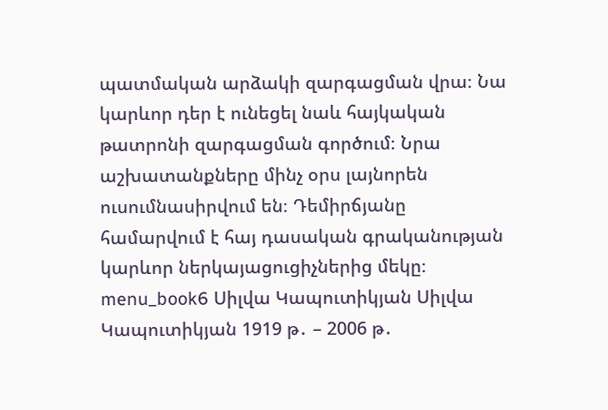պատմական արձակի զարգացման վրա։ Նա կարևոր դեր է ունեցել նաև հայկական թատրոնի զարգացման գործում։ Նրա աշխատանքները մինչ օրս լայնորեն ուսումնասիրվում են։ Դեմիրճյանը համարվում է հայ դասական գրականության կարևոր ներկայացուցիչներից մեկը։ menu_book6 Սիլվա Կապուտիկյան Սիլվա Կապուտիկյան 1919 թ․ – 2006 թ․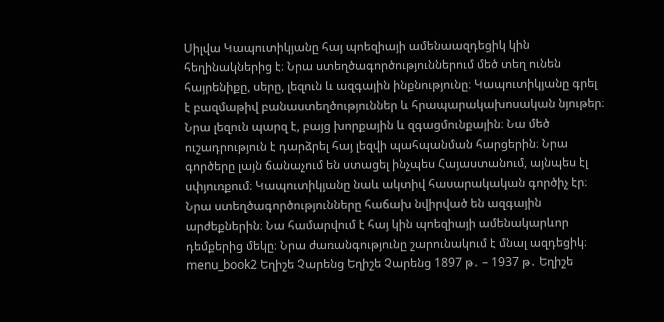Սիլվա Կապուտիկյանը հայ պոեզիայի ամենաազդեցիկ կին հեղինակներից է։ Նրա ստեղծագործություններում մեծ տեղ ունեն հայրենիքը, սերը, լեզուն և ազգային ինքնությունը։ Կապուտիկյանը գրել է բազմաթիվ բանաստեղծություններ և հրապարակախոսական նյութեր։ Նրա լեզուն պարզ է, բայց խորքային և զգացմունքային։ Նա մեծ ուշադրություն է դարձրել հայ լեզվի պահպանման հարցերին։ Նրա գործերը լայն ճանաչում են ստացել ինչպես Հայաստանում, այնպես էլ սփյուռքում։ Կապուտիկյանը նաև ակտիվ հասարակական գործիչ էր։ Նրա ստեղծագործությունները հաճախ նվիրված են ազգային արժեքներին։ Նա համարվում է հայ կին պոեզիայի ամենակարևոր դեմքերից մեկը։ Նրա ժառանգությունը շարունակում է մնալ ազդեցիկ։ menu_book2 Եղիշե Չարենց Եղիշե Չարենց 1897 թ․ – 1937 թ․ Եղիշե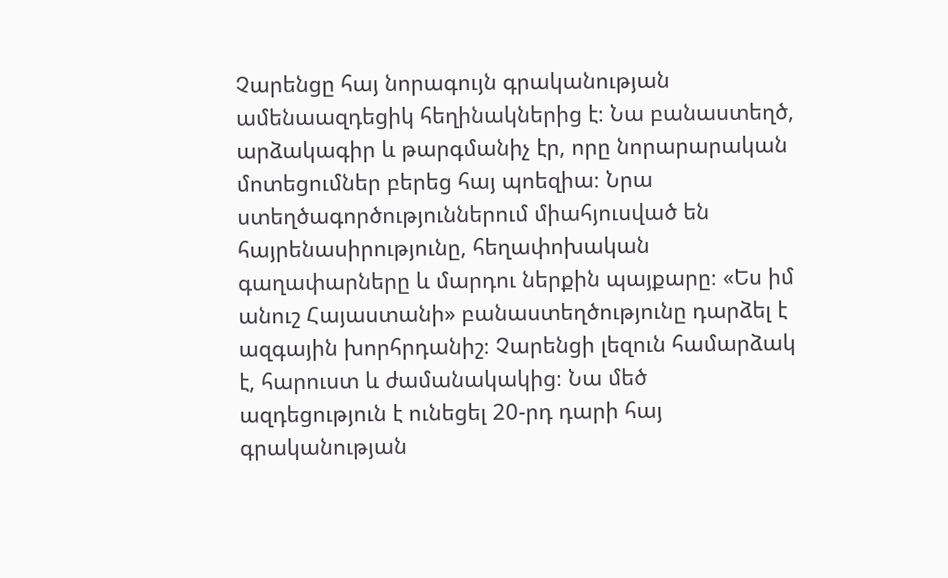Չարենցը հայ նորագույն գրականության ամենաազդեցիկ հեղինակներից է։ Նա բանաստեղծ, արձակագիր և թարգմանիչ էր, որը նորարարական մոտեցումներ բերեց հայ պոեզիա։ Նրա ստեղծագործություններում միահյուսված են հայրենասիրությունը, հեղափոխական գաղափարները և մարդու ներքին պայքարը։ «Ես իմ անուշ Հայաստանի» բանաստեղծությունը դարձել է ազգային խորհրդանիշ։ Չարենցի լեզուն համարձակ է, հարուստ և ժամանակակից։ Նա մեծ ազդեցություն է ունեցել 20-րդ դարի հայ գրականության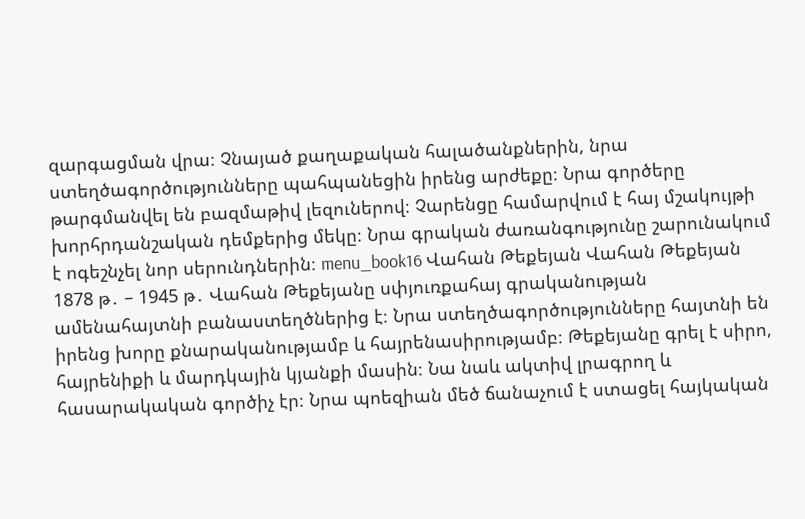զարգացման վրա։ Չնայած քաղաքական հալածանքներին, նրա ստեղծագործությունները պահպանեցին իրենց արժեքը։ Նրա գործերը թարգմանվել են բազմաթիվ լեզուներով։ Չարենցը համարվում է հայ մշակույթի խորհրդանշական դեմքերից մեկը։ Նրա գրական ժառանգությունը շարունակում է ոգեշնչել նոր սերունդներին։ menu_book16 Վահան Թեքեյան Վահան Թեքեյան 1878 թ․ – 1945 թ․ Վահան Թեքեյանը սփյուռքահայ գրականության ամենահայտնի բանաստեղծներից է։ Նրա ստեղծագործությունները հայտնի են իրենց խորը քնարականությամբ և հայրենասիրությամբ։ Թեքեյանը գրել է սիրո, հայրենիքի և մարդկային կյանքի մասին։ Նա նաև ակտիվ լրագրող և հասարակական գործիչ էր։ Նրա պոեզիան մեծ ճանաչում է ստացել հայկական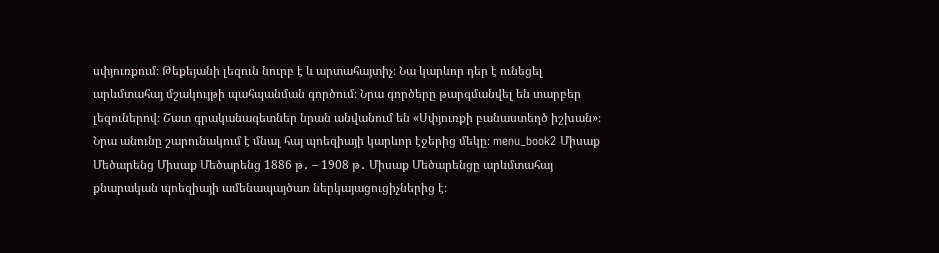սփյուռքում։ Թեքեյանի լեզուն նուրբ է և արտահայտիչ։ Նա կարևոր դեր է ունեցել արևմտահայ մշակույթի պահպանման գործում։ Նրա գործերը թարգմանվել են տարբեր լեզուներով։ Շատ գրականագետներ նրան անվանում են «Սփյուռքի բանաստեղծ իշխան»։ Նրա անունը շարունակում է մնալ հայ պոեզիայի կարևոր էջերից մեկը։ menu_book2 Միսաք Մեծարենց Միսաք Մեծարենց 1886 թ․ – 1908 թ․ Միսաք Մեծարենցը արևմտահայ քնարական պոեզիայի ամենապայծառ ներկայացուցիչներից է։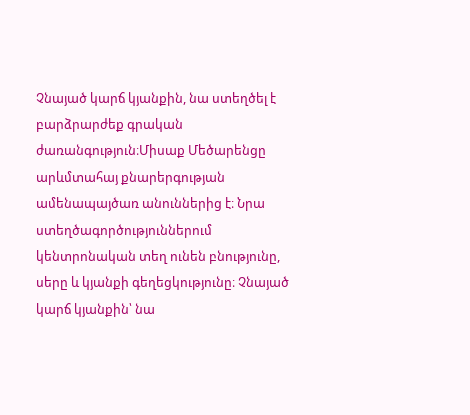Չնայած կարճ կյանքին, նա ստեղծել է բարձրարժեք գրական ժառանգություն։Միսաք Մեծարենցը արևմտահայ քնարերգության ամենապայծառ անուններից է։ Նրա ստեղծագործություններում կենտրոնական տեղ ունեն բնությունը, սերը և կյանքի գեղեցկությունը։ Չնայած կարճ կյանքին՝ նա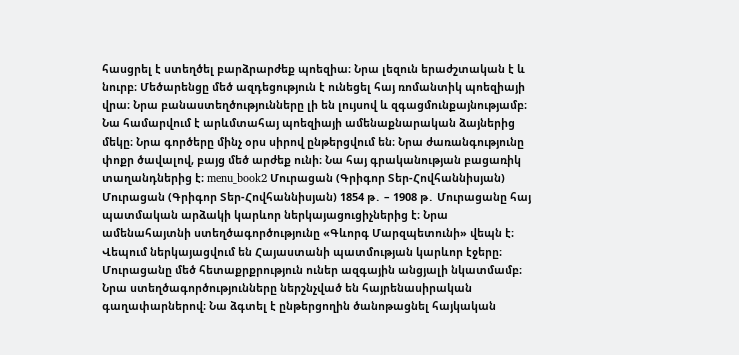հասցրել է ստեղծել բարձրարժեք պոեզիա։ Նրա լեզուն երաժշտական է և նուրբ։ Մեծարենցը մեծ ազդեցություն է ունեցել հայ ռոմանտիկ պոեզիայի վրա։ Նրա բանաստեղծությունները լի են լույսով և զգացմունքայնությամբ։ Նա համարվում է արևմտահայ պոեզիայի ամենաքնարական ձայներից մեկը։ Նրա գործերը մինչ օրս սիրով ընթերցվում են։ Նրա ժառանգությունը փոքր ծավալով, բայց մեծ արժեք ունի։ Նա հայ գրականության բացառիկ տաղանդներից է։ menu_book2 Մուրացան (Գրիգոր Տեր-Հովհաննիսյան) Մուրացան (Գրիգոր Տեր-Հովհաննիսյան) 1854 թ․ – 1908 թ․ Մուրացանը հայ պատմական արձակի կարևոր ներկայացուցիչներից է։ Նրա ամենահայտնի ստեղծագործությունը «Գևորգ Մարզպետունի» վեպն է։ Վեպում ներկայացվում են Հայաստանի պատմության կարևոր էջերը։ Մուրացանը մեծ հետաքրքրություն ուներ ազգային անցյալի նկատմամբ։ Նրա ստեղծագործությունները ներշնչված են հայրենասիրական գաղափարներով։ Նա ձգտել է ընթերցողին ծանոթացնել հայկական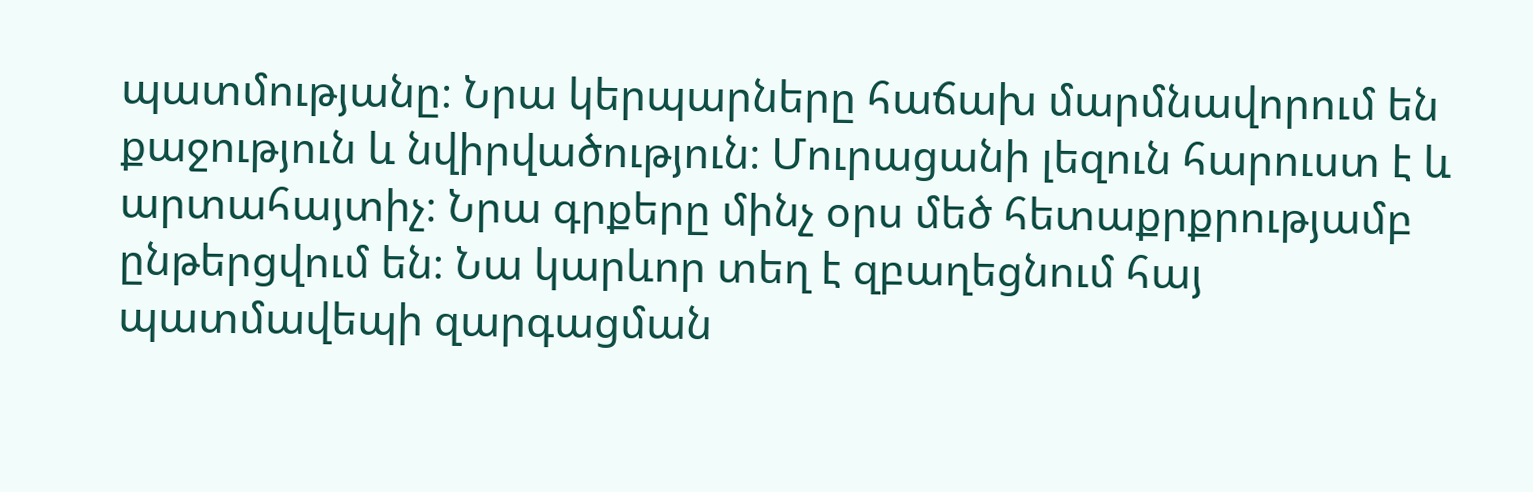պատմությանը։ Նրա կերպարները հաճախ մարմնավորում են քաջություն և նվիրվածություն։ Մուրացանի լեզուն հարուստ է և արտահայտիչ։ Նրա գրքերը մինչ օրս մեծ հետաքրքրությամբ ընթերցվում են։ Նա կարևոր տեղ է զբաղեցնում հայ պատմավեպի զարգացման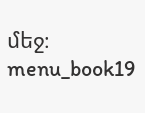մեջ։ menu_book19